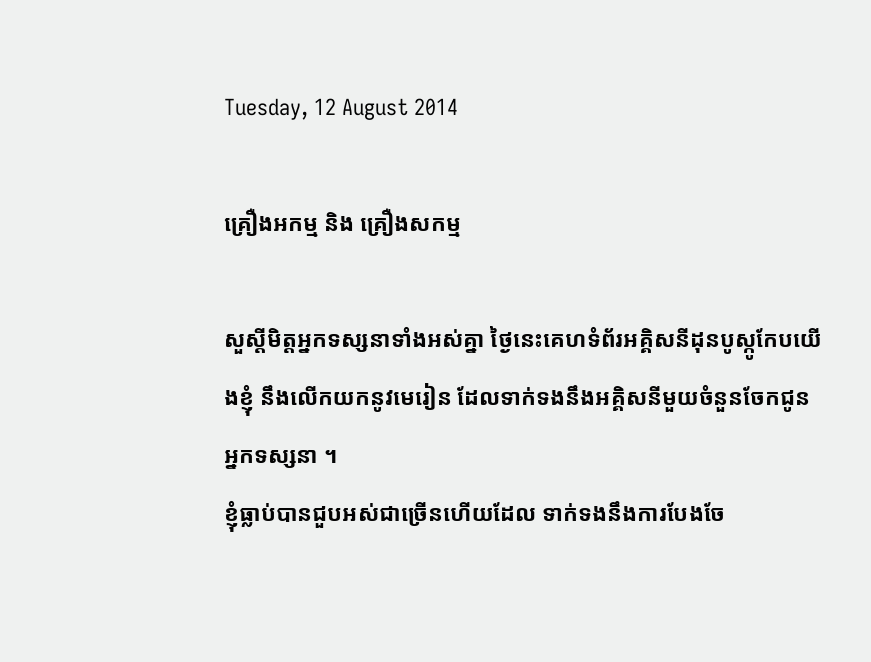Tuesday, 12 August 2014

គ្រឿងអកម្ម និង គ្រឿងសកម្ម

សួស្ដីមិត្តអ្នកទស្សនាទាំងអស់គ្នា ថ្ងៃនេះគេហទំព័រអគ្គិសនីដុនបូស្កូកែបយើងខ្ញុំ នឹងលើកយកនូវមេរៀន ដែលទាក់ទងនឹងអគ្គិសនីមួយចំនួនចែកជូនអ្នកទស្សនា ។
ខ្ញុំធ្លាប់បានជួបអស់ជាច្រើនហើយដែល ទាក់ទងនឹងការបែងចែ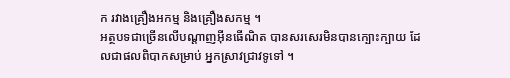ក រវាងគ្រឿងអកម្ម និងគ្រឿងសកម្ម ។
អត្ថបទជាច្រើនលើបណ្ដាញអ៊ីនធើណិត បានសរសេរមិនបានក្បោះក្បាយ ដែលជាផលពិបាកសម្រាប់ អ្នកស្រាវជ្រាវទូទៅ ។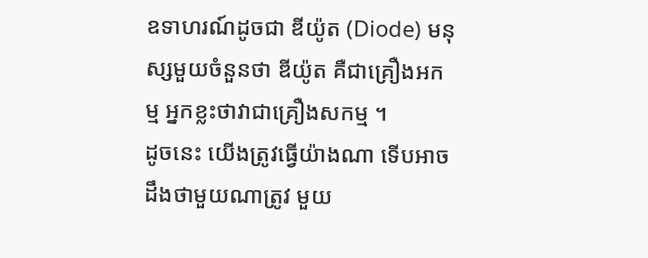ឧទាហរណ៍ដូចជា ឌីយ៉ូត (Diode) មនុស្សមួយចំនួនថា ឌីយ៉ូត គឺជាគ្រឿងអកម្ម អ្នកខ្លះថាវាជាគ្រឿងសកម្ម ។
ដូចនេះ យើងត្រូវធ្វើយ៉ាងណា ទើបអាចដឹងថាមួយណាត្រូវ មួយ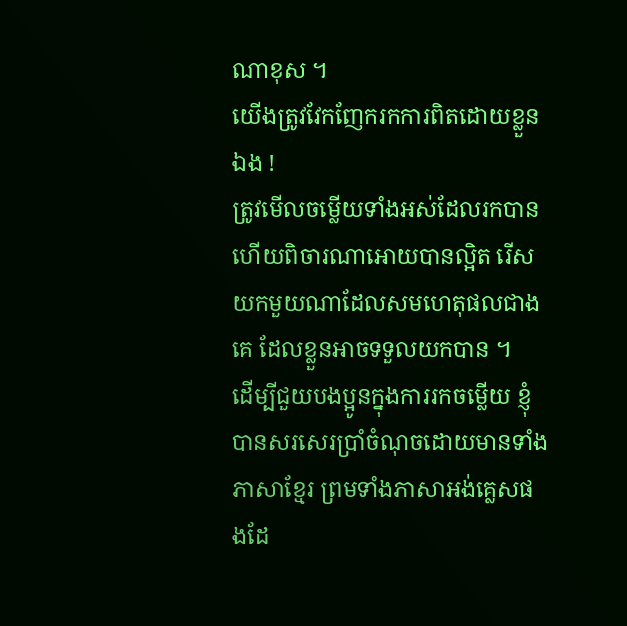ណាខុស ។
យើងត្រូវវែកញែករកការពិតដោយខ្លួនឯង !
ត្រូវមើលចម្លើយទាំងអស់ដែលរកបាន ហើយពិចារណាអោយបានល្អិត រើសយកមួយណាដែលសមហេតុផលជាងគេ ដែលខ្លួនអាចទទួលយកបាន ។
ដើម្បីជួយបងប្អូនក្នុងការរកចម្លើយ ខ្ញុំបានសរសេរប្រាំចំណុចដោយមានទាំងភាសាខ្មែរ ព្រមទាំងភាសាអង់គ្លេសផងដែ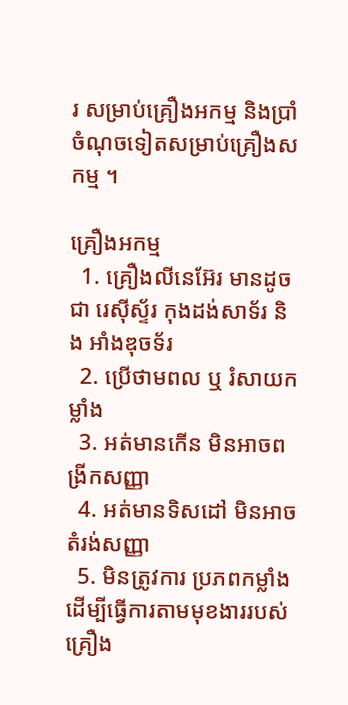រ សម្រាប់គ្រឿងអកម្ម និងប្រាំចំណុចទៀតសម្រាប់គ្រឿងសកម្ម ។

គ្រឿងអកម្ម
  1. គ្រឿងលីនេអ៊ែរ មានដូចជា រេស៊ីស្ទ័រ កុងដង់សាទ័រ និង អាំងឌុចទ័រ
  2. ប្រើថាមពល ឬ រំសាយកម្លាំង
  3. អត់មានកើន មិនអាចពង្រីកសញ្ញា
  4. អត់មានទិសដៅ មិនអាចតំរង់សញ្ញា
  5. មិនត្រូវការ ប្រភពកម្លាំង ដើម្បីធ្វើការតាមមុខងាររបស់គ្រឿង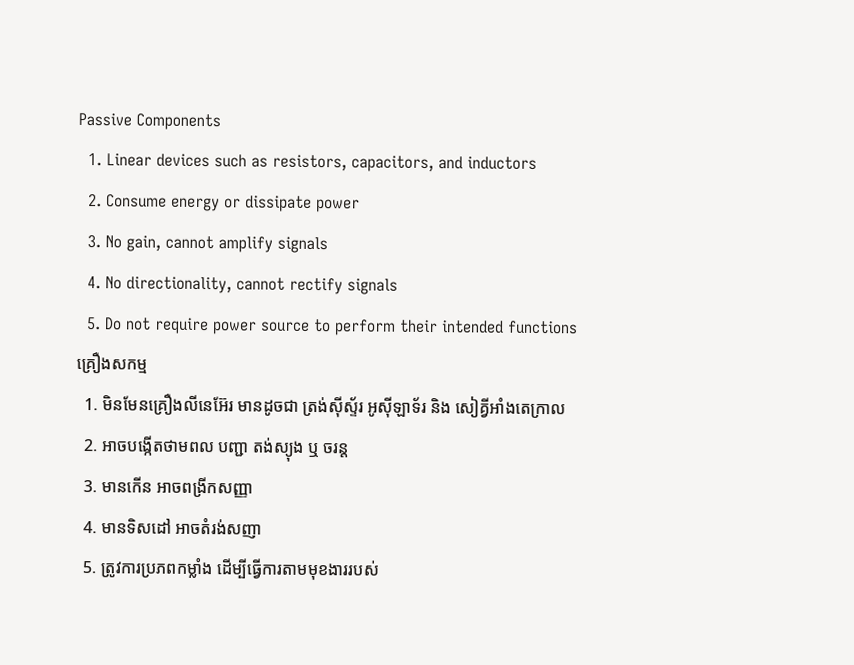Passive Components
  1. Linear devices such as resistors, capacitors, and inductors
  2. Consume energy or dissipate power
  3. No gain, cannot amplify signals
  4. No directionality, cannot rectify signals
  5. Do not require power source to perform their intended functions
គ្រឿងសកម្ម
  1. មិនមែនគ្រឿងលីនេអ៊ែរ មានដូចជា ត្រង់ស៊ីស្ទ័រ អូស៊ីឡាទ័រ និង សៀគ្វីអាំងតេក្រាល
  2. អាចបង្កើតថាមពល បញ្ជា តង់ស្យុង ឬ ចរន្ត
  3. មានកើន អាចពង្រីកសញ្ញា
  4. មានទិសដៅ អាចតំរង់សញា
  5. ត្រូវការប្រភពកម្លាំង ដើម្បីធ្វើការតាមមុខងាររបស់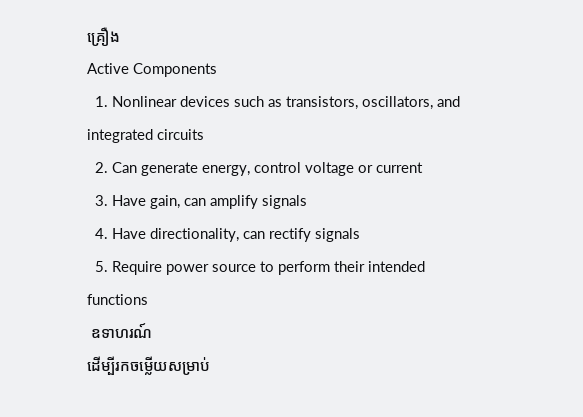គ្រឿង
Active Components
  1. Nonlinear devices such as transistors, oscillators, and integrated circuits
  2. Can generate energy, control voltage or current
  3. Have gain, can amplify signals
  4. Have directionality, can rectify signals
  5. Require power source to perform their intended functions
 ឧទាហរណ៍
ដើម្បីរកចម្លើយសម្រាប់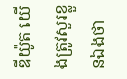ឌីយ៉ូត យើងត្រូវសួរខ្លួនឯងថា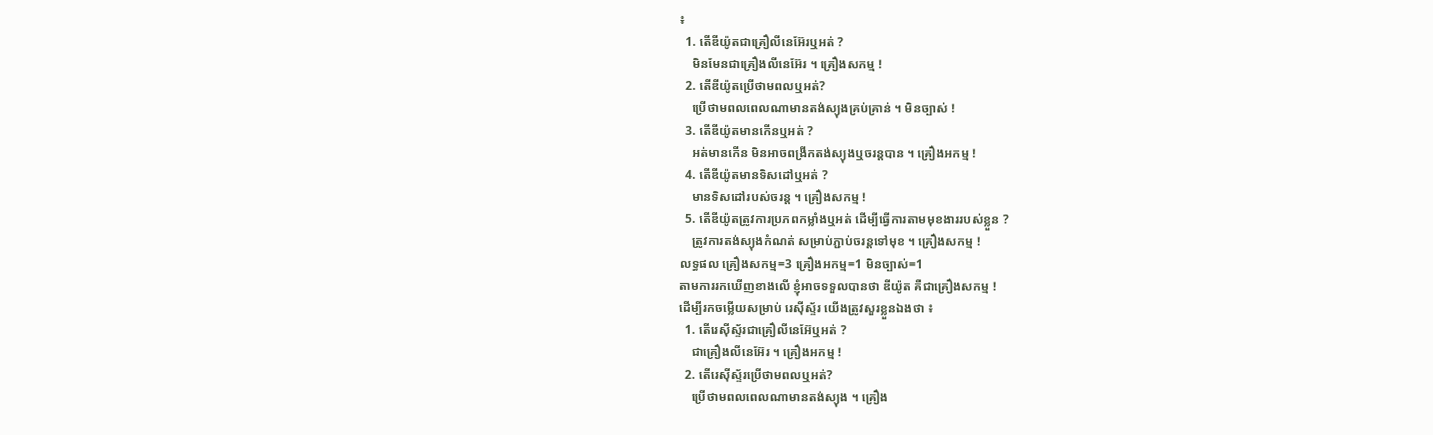៖
  1. តើឌីយ៉ូតជាគ្រឿលីនេអ៊ែរឬអត់ ?
    មិនមែនជាគ្រឿងលីនេអ៊ែរ ។ គ្រឿងសកម្ម !
  2. តើឌីយ៉ូតប្រើថាមពលឬអត់?
    ប្រើថាមពលពេលណាមានតង់ស្យុងគ្រប់គ្រាន់ ។ មិនច្បាស់ !
  3. តើឌីយ៉ូតមានកើនឬអត់ ?
    អត់មានកើន មិនអាចពង្រីកតង់ស្យុងឬចរន្តបាន ។ គ្រឿងអកម្ម !
  4. តើឌីយ៉ូតមានទិសដៅឬអត់ ?
    មានទិសដៅរបស់ចរន្ត ។ គ្រឿងសកម្ម !
  5. តើឌីយ៉ូតត្រូវការប្រភពកម្លាំងឬអត់ ដើម្បីធ្វើការតាមមុខងាររបស់ខ្លួន ?
    ត្រូវការតង់ស្យុងកំណត់ សម្រាប់ភ្ជាប់ចរន្តទៅមុខ ។ គ្រឿងសកម្ម !
លទ្ធផល គ្រឿងសកម្ម=3 គ្រឿងអកម្ម=1 មិនច្បាស់=1
តាមការរកឃើញខាងលើ ខ្ញុំអាចទទួលបានថា ឌីយ៉ូត គឺជាគ្រឿងសកម្ម !
ដើម្បីរកចម្លើយសម្រាប់ រេស៊ីស្ទ័រ យើងត្រូវសួរខ្លួនឯងថា ៖
  1. តើរេស៊ីស្ទ័រជាគ្រឿលីនេអ៊ែឬអត់ ?
    ជាគ្រឿងលីនេអ៊ែរ ។ គ្រឿងអកម្ម !
  2. តើរេស៊ីស្ទ័រប្រើថាមពលឬអត់?
    ប្រើថាមពលពេលណាមានតង់ស្យុង ។ គ្រឿង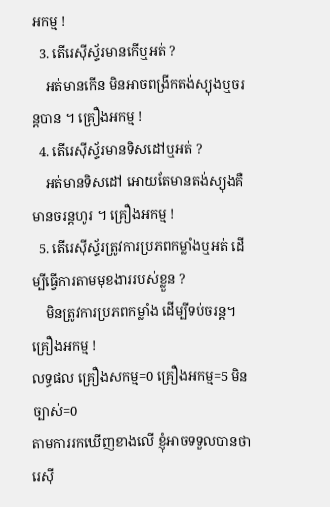អកម្ម !
  3. តើរេស៊ីស្ទ័រមានកើឬអត់ ?
    អត់មានកើន មិនអាចពង្រីកតង់ស្យុងឬចរន្តបាន ។ គ្រឿងអកម្ម !
  4. តើរេស៊ីស្ទ័រមានទិសដៅឬអត់ ?
    អត់មានទិសដៅ អោយតែមានតង់ស្យុងគឺមានចរន្តហូរ ។ គ្រឿងអកម្ម !
  5. តើរេស៊ីស្ទ័រត្រូវការប្រភពកម្លាំងឬអត់ ដើម្បីធ្វើការតាមមុខងាររបស់ខ្លួន ?
    មិនត្រូវការប្រភពកម្លាំង ដើម្បីទប់ចរន្ត។ គ្រឿងអកម្ម !
លទ្ធផល គ្រឿងសកម្ម=0 គ្រឿងអកម្ម=5 មិនច្បាស់=0
តាមការរកឃើញខាងលើ ខ្ញុំអាចទទួលបានថា រេស៊ី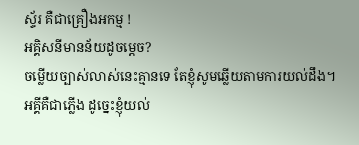ស្ទ័រ គឺជាគ្រឿងអកម្ម !
អគ្គិសនីមានន័យដូចម្ដេច?
ចម្លើយច្បាស់លាស់នេះគ្មានទេ តែខ្ញុំសូមឆ្លើយតាមការយល់ដឹង។
អគ្គីគឺជាភ្លើង ដូច្នេះខ្ញុំយល់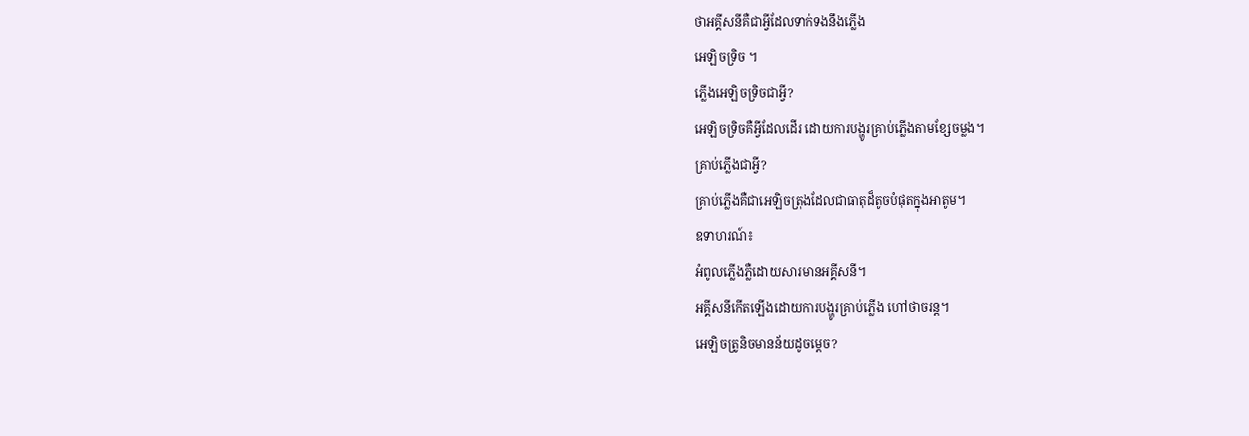ថាអគ្គីសនីគឺជាអ្វីដែលទាក់ទងនឹងភ្លើង
អេឡិចទ្រិច ។
ភ្លើងអេឡិចទ្រិចជាអ្វី?
អេឡិចទ្រិចគឺអ្វីដែលដើរ ដោយការបង្ហូរគ្រាប់ភ្លើងតាមខ្សែចម្លង។
គ្រាប់ភ្លើងជាអ្វី?
គ្រាប់ភ្លើងគឺជាអេឡិចត្រុងដែលជាធាតុដ៏តូចបំផុតក្នុងអាតូម។
ឧទាហរណ៍៖
អំពូលភ្លើងភ្លឺដោយសារមានអគ្គីសនី។
អគ្គីសនីកើតឡើងដោយការបង្ហូរគ្រាប់ភ្លើង ហៅថាចរន្ត។
អេឡិចត្រូនិចមានន័យដូចម្តេច?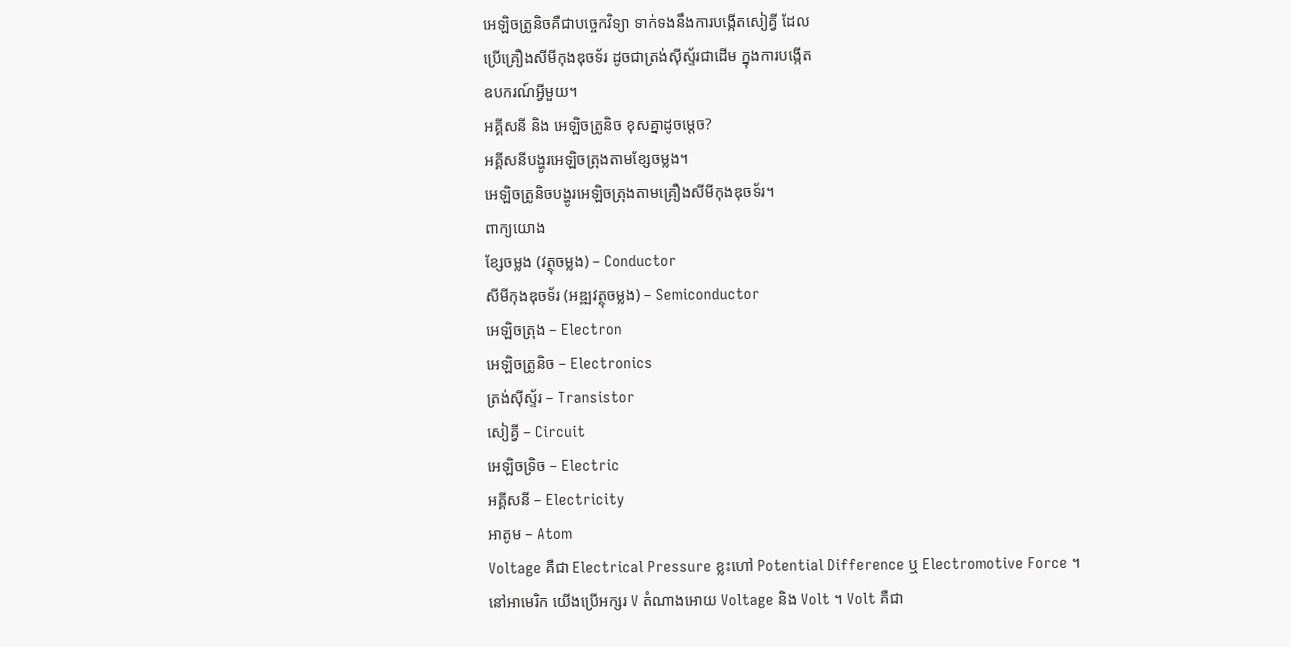អេឡិចត្រូនិចគឺជាបច្ចេកវិទ្យា ទាក់ទងនឹងការបង្កើតសៀគ្វី ដែល
ប្រើគ្រឿងសីមីកុងឌុចទ័រ ដូចជាត្រង់ស៊ីស្ទ័រជាដើម ក្នុងការបង្កើត
ឧបករណ៍អ្វីមួយ។
អគ្គីសនី និង អេឡិចត្រូនិច ខុសគ្នាដូចម្តេច?
អគ្គីសនីបង្ហូរអេឡិចត្រុងតាមខ្សែចម្លង។
អេឡិចត្រូនិចបង្ហូរអេឡិចត្រុងតាមគ្រឿងសីមីកុងឌុចទ័រ។
ពាក្យយោង
ខ្សែចម្លង (វត្ថុចម្លង) – Conductor
សីមីកុងឌុចទ័រ (អឌ្ឍវត្ថុចម្លង) – Semiconductor
អេឡិចត្រុង – Electron
អេឡិចត្រូនិច – Electronics
ត្រង់ស៊ីស្ទ័រ – Transistor
សៀគ្វី – Circuit
អេឡិចទ្រិច – Electric
អគ្គីសនី – Electricity
អាតូម – Atom
Voltage គឺជា Electrical Pressure ខ្លះហៅ Potential Difference ឬ Electromotive Force ។
នៅអាមេរិក យើងប្រើអក្សរ V តំណាងអោយ Voltage និង Volt ។ Volt គឺជា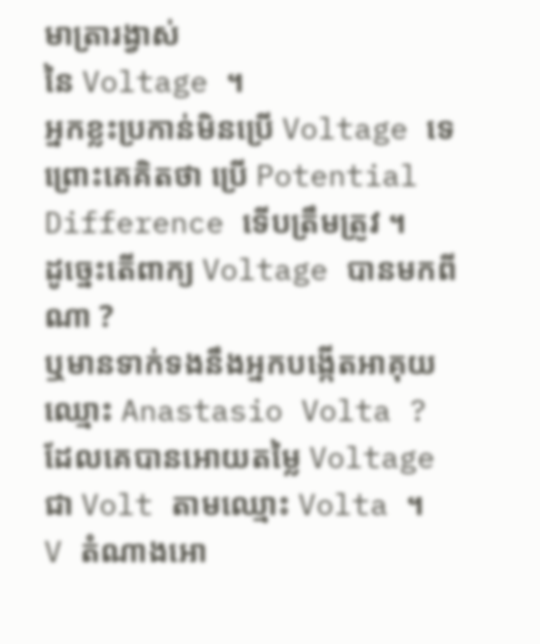មាត្រារង្វាស់
នៃ Voltage ។
អ្នកខ្លះប្រកាន់មិនប្រើ Voltage ទេ ព្រោះគេគិតថា ប្រើ Potential Difference ទើបត្រឹមត្រូវ ។
ដូច្នេះតើពាក្យ Voltage បានមកពីណា ?
ឬមានទាក់ទងនឹងអ្នកបង្កើតអាគុយឈ្មោះ Anastasio Volta ? ដែលគេបានអោយតម្លៃ Voltage
ជា Volt តាមឈ្មោះ Volta ។
V តំណាងអោ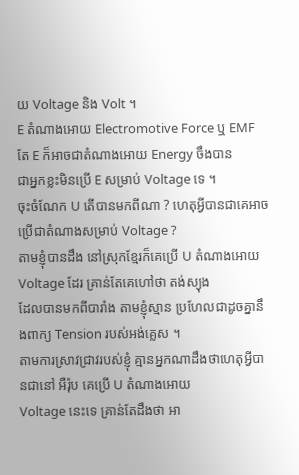យ Voltage និង Volt ។
E តំណាងអោយ Electromotive Force ឬ EMF តែ E ក៏អាចជាតំណាងអោយ Energy ចឹងបាន
ជាអ្នកខ្លះមិនប្រើ E សម្រាប់ Voltage ទេ ។
ចុះចំណែក U តើបានមកពីណា ? ហេតុអ្វីបានជាគេអាចប្រើជាតំណាងសម្រាប់ Voltage ?
តាមខ្ញុំបានដឹង នៅស្រុកខ្មែរក៏គេប្រើ U តំណាងអោយ Voltage ដែរ គ្រាន់តែគេហៅថា តង់ស្យុង
ដែលបានមកពីបារាំង តាមខ្ញុំស្មាន ប្រហែលជាដូចគ្នានឹងពាក្យ Tension របស់អង់គ្លេស ។
តាមការស្រាវជ្រាវរបស់ខ្ញុំ គ្មានអ្នកណាដឹងថាហេតុអ្វីបានជានៅ អឺរ៉ុប គេប្រើ U តំណាងអោយ
Voltage នេះទេ គ្រាន់តែដឹងថា អា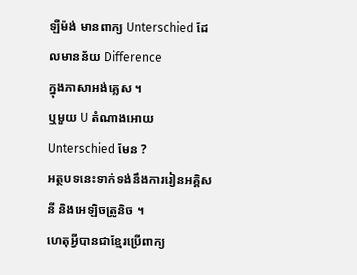ឡឺម៉ង់ មានពាក្យ Unterschied ដែលមានន័យ Difference
ក្នុងភាសាអង់គ្លេស ។
ឬមួយ U តំណាងអោយ Unterschied មែន ?
អត្ថបទនេះទាក់ទង់នឹងការរៀនអគ្គិសនី និងអេឡិចត្រូនិច ។
ហេតុអ្វីបានជាខ្មែរប្រើពាក្យ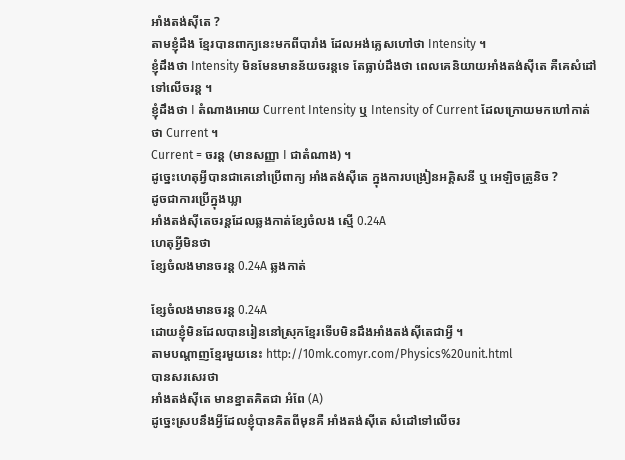អាំងតង់ស៊ីតេ ?
តាមខ្ញុំដឹង ខ្មែរបានពាក្យនេះមកពីបារាំង ដែលអង់គ្លេសហៅថា Intensity ។
ខ្ញុំដឹងថា Intensity មិនមែនមានន័យចរន្តទេ តែធ្លាប់ដឹងថា ពេលគេនិយាយអាំងតង់ស៊ីតេ គឺគេសំដៅទៅលើចរន្ត ។
ខ្ញុំដឹងថា I តំណាងអោយ Current Intensity ឬ Intensity of Current ដែលក្រោយមកហៅកាត់ថា Current ។
Current = ចរន្ត (មានសញ្ញា I ជាតំណាង) ។
ដូច្នេះហេតុអ្វីបានជាគេនៅប្រើពាក្យ អាំងតង់ស៊ីតេ ក្នុងការបង្រៀនអគ្គិសនី ឬ អេឡិចត្រូនិច ?
ដូចជាការប្រើក្នុងឃ្លា
អាំងតង់ស៊ីតេចរន្តដែលឆ្លងកាត់ខ្សែចំលង ស្មើ 0.24A
ហេតុអ្វីមិនថា
ខ្សែចំលងមានចរន្ត 0.24A ឆ្លងកាត់

ខ្សែចំលងមានចរន្ត 0.24A
ដោយខ្ញុំមិនដែលបានរៀននៅស្រុកខ្មែរទើបមិនដឹងអាំងតង់ស៊ីតេជាអ្វី ។
តាមបណ្ដាញខ្មែរមួយនេះ http://10mk.comyr.com/Physics%20unit.html
បានសរសេរថា
អាំងតង់ស៊ីតេ មានខ្នាតគិតជា អំពែ (A)
ដូច្នេះស្របនឹងអ្វីដែលខ្ញុំបានគិតពីមុនគឺ អាំងតង់ស៊ីតេ សំដៅទៅលើចរ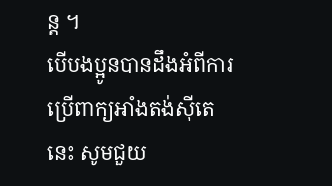ន្ត ។
បើបងប្អូនបានដឹងអំពីការប្រើពាក្យអាំងតង់ស៊ីតេនេះ សូមជួយ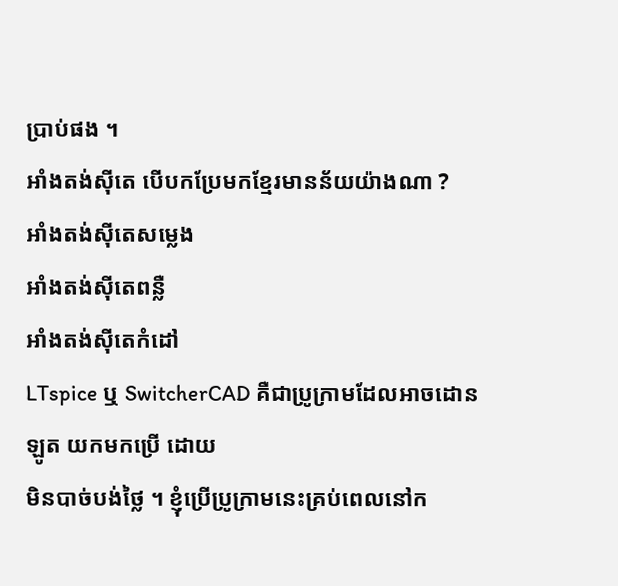ប្រាប់ផង ។
អាំងតង់ស៊ីតេ បើបកប្រែមកខ្មែរមានន័យយ៉ាងណា ?
អាំងតង់ស៊ីតេសម្លេង
អាំងតង់ស៊ីតេពន្លឺ
អាំងតង់ស៊ីតេកំដៅ
LTspice ឬ SwitcherCAD គឺជាប្រូក្រាមដែលអាចដោនឡូត យកមកប្រើ ដោយ
មិនបាច់បង់ថ្លៃ ។ ខ្ញុំប្រើប្រូក្រាមនេះគ្រប់ពេលនៅក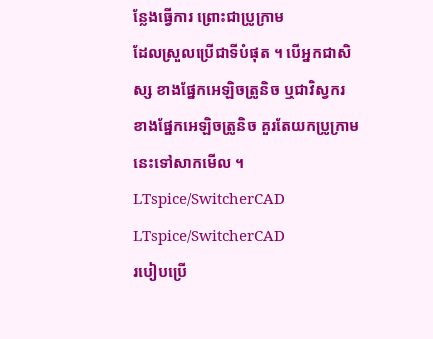ន្លែងធ្វើការ ព្រោះជាប្រូក្រាម
ដែលស្រួលប្រើជាទីបំផុត ។ បើអ្នកជាសិស្ស ខាងផ្នែកអេឡិចត្រូនិច ឬជាវិស្វករ
ខាងផ្នែកអេឡិចត្រូនិច គួរតែយកប្រូក្រាមនេះទៅសាកមើល ។
LTspice/SwitcherCAD
LTspice/SwitcherCAD
របៀបប្រើ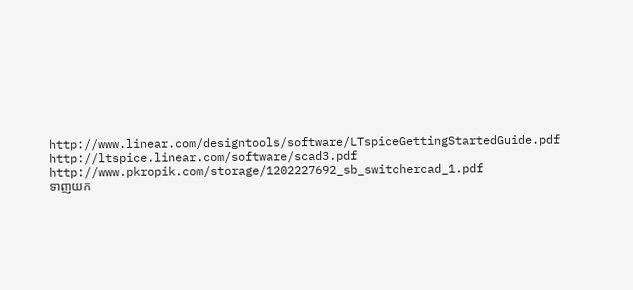http://www.linear.com/designtools/software/LTspiceGettingStartedGuide.pdf
http://ltspice.linear.com/software/scad3.pdf
http://www.pkropik.com/storage/1202227692_sb_switchercad_1.pdf
ទាញយក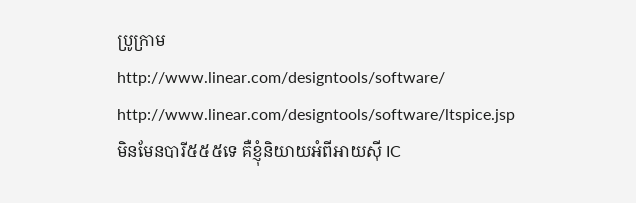ប្រូក្រាម
http://www.linear.com/designtools/software/
http://www.linear.com/designtools/software/ltspice.jsp
មិនមែនបារី៥៥៥ទេ គឺខ្ញុំនិយាយអំពីអាយស៊ី IC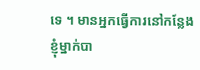ទេ ។ មានអ្នកធ្វើការនៅកន្លែង
ខ្ញុំម្នាក់បា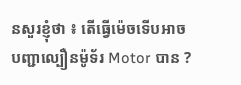នសួរខ្ញុំថា ៖ តើធ្វើម៉េចទើបអាចបញ្ជាល្បឿនម៉ូទ័រ Motor បាន ?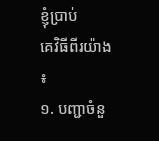ខ្ញុំប្រាប់
គេវិធីពីរយ៉ាង ៖
១. បញ្ជាចំនួ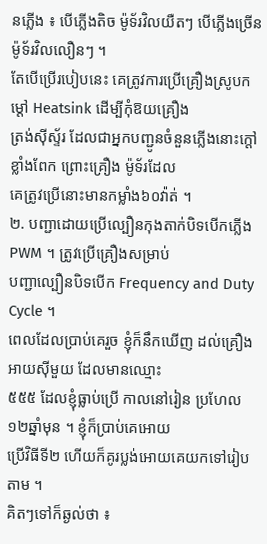នភ្លើង ៖ បើភ្លើងតិច ម៉ូទ័រវិលយឺតៗ បើភ្លើងច្រើន ម៉ូទ័រវិលលឿនៗ ។
តែបើប្រើរបៀបនេះ គេត្រូវការប្រើគ្រឿងស្រូបកម្ដៅ Heatsink ដើម្បីកុំឱយគ្រឿង
ត្រង់ស៊ីស្ទ័រ ដែលជាអ្នកបញ្ជូនចំនួនភ្លើងនោះក្តៅខ្លាំងពែក ព្រោះគ្រឿង ម៉ូទ័រដែល
គេត្រូវប្រើនោះមានកម្លាំង៦០វ៉ាត់ ។
២. បញ្ជាដោយប្រើល្បឿនកុងតាក់បិទបើកភ្លើង PWM ។ ត្រូវប្រើគ្រឿងសម្រាប់
បញ្ជាល្បឿនបិទបើក Frequency and Duty Cycle ។
ពេលដែលប្រាប់គេរួច ខ្ញុំក៏នឹកឃើញ ដល់គ្រឿងអាយស៊ីមួយ ដែលមានឈ្មោះ
៥៥៥ ដែលខ្ញុំធ្លាប់ប្រើ កាលនៅរៀន ប្រហែល១២ឆ្នាំមុន ។ ខ្ញុំក៏ប្រាប់គេអោយ
ប្រើវិធីទី២ ហើយក៏គូរប្លង់អោយគេយកទៅរៀបតាម ។
គិតៗទៅក៏ឆ្ងល់ថា ៖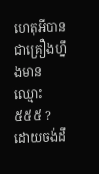ហេតុអីបានជាគ្រឿងហ្នឹងមានឈ្មោះ ៥៥៥ ? ដោយចង់ដឹ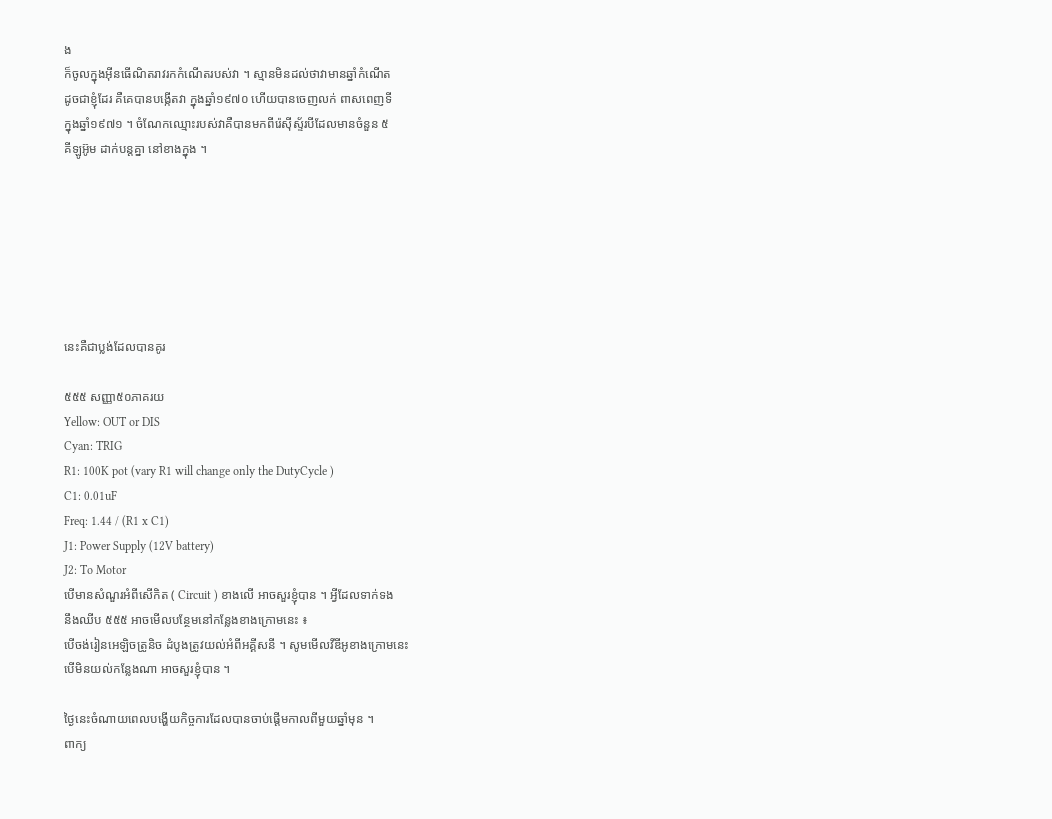ង
ក៏ចូលក្នុងអ៊ីនធើណិតរាវរកកំណើតរបស់វា ។ ស្មានមិនដល់ថាវាមានឆ្នាំកំណើត
ដូចជាខ្ញុំដែរ គឺគេបានបង្កើតវា ក្នុងឆ្នាំ១៩៧០ ហើយបានចេញលក់ ពាសពេញទី
ក្នុងឆ្នាំ១៩៧១ ។ ចំណែកឈ្មោះរបស់វាគឺបានមកពីរ៉េស៊ីស្ទ័របីដែលមានចំនួន ៥
គីឡូអ៊ូម ដាក់បន្តគ្នា នៅខាងក្នុង ។







នេះគឺជាប្លង់ដែលបានគូរ

៥៥៥ សញ្ញា៥០ភាគរយ
Yellow: OUT or DIS
Cyan: TRIG
R1: 100K pot (vary R1 will change only the DutyCycle )
C1: 0.01uF
Freq: 1.44 / (R1 x C1)
J1: Power Supply (12V battery)
J2: To Motor
បើមានសំណួរអំពីសើកិត ( Circuit ) ខាងលើ អាចសួរខ្ញុំបាន ។ អ្វីដែលទាក់ទង
នឹងឈីប ៥៥៥ អាចមើលបន្ថែមនៅកន្លែងខាងក្រោមនេះ ៖
បើចង់រៀនអេឡិចត្រូនិច ដំបូងត្រូវយល់អំពីអគ្គីសនី ។ សូមមើលវីឌីអូខាងក្រោមនេះ
បើមិនយល់កន្លែងណា អាចសួរខ្ញុំបាន ។

ថ្ងៃនេះចំណាយពេលបង្ហើយកិច្ចការដែលបានចាប់ផ្តើមកាលពីមួយឆ្នាំមុន ។
ពាក្យ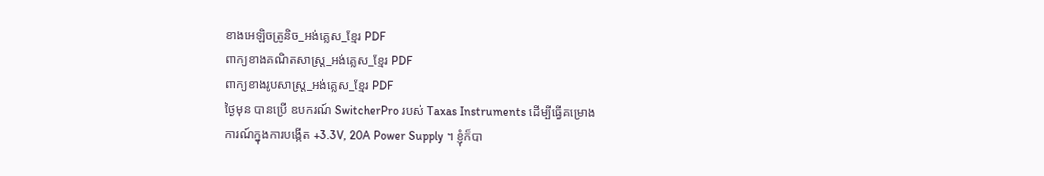ខាងអេឡិចត្រូនិច_អង់គ្លេស_ខ្មែរ PDF
ពាក្យខាងគណិតសាស្ត្រ_អង់គ្លេស_ខ្មែរ PDF
ពាក្យខាងរូបសាស្ត្រ_អង់គ្លេស_ខ្មែរ PDF
ថ្ងៃមុន បានប្រើ ឧបករណ៍ SwitcherPro របស់ Taxas Instruments ដើម្បីធ្វើគម្រោង
ការណ៍ក្នុងការបង្កើត +3.3V, 20A Power Supply ។ ខ្ញុំក៏បា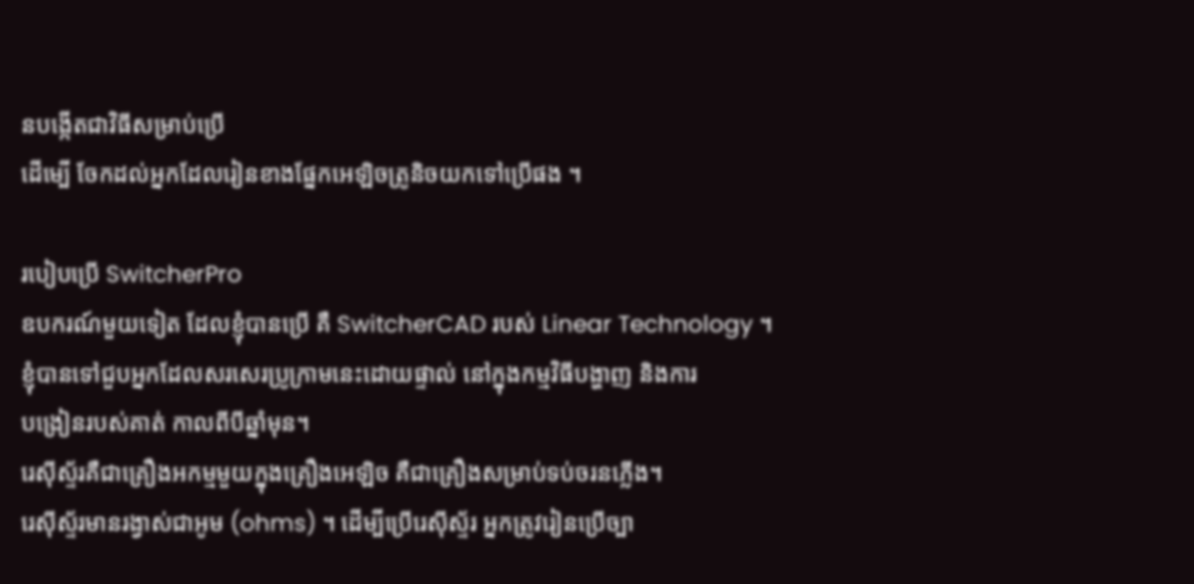នបង្កើតជាវិធីសម្រាប់ប្រើ
ដើម្បើ ចែកដល់អ្នកដែលរៀនខាងផ្នែកអេឡិចត្រូនិចយកទៅប្រើផង ។

របៀបប្រើ SwitcherPro
ឧបករណ៍មួយទៀត ដែលខ្ញុំបានប្រើ គឺ SwitcherCAD របស់ Linear Technology ។
ខ្ញុំបានទៅជួបអ្នកដែលសរសេរប្រូក្រាមនេះដោយផ្ទាល់ នៅក្នុងកម្មវិធីបង្ហាញ និងការ
បង្រៀនរបស់គាត់ កាលពីបីឆ្នាំមុន។
រេស៊ីស្ទ័រគឺជាគ្រឿងអកម្មមួយក្នុងគ្រឿងអេឡិច គឺជាគ្រឿងសម្រាប់ទប់ចរនភ្លើង។
រេស៊ីស្ទ័រមានរង្វាស់ជាអូម (ohms) ។ ដើម្បីប្រើរេស៊ីស្ទ័រ អ្នកត្រូវរៀនប្រើច្បា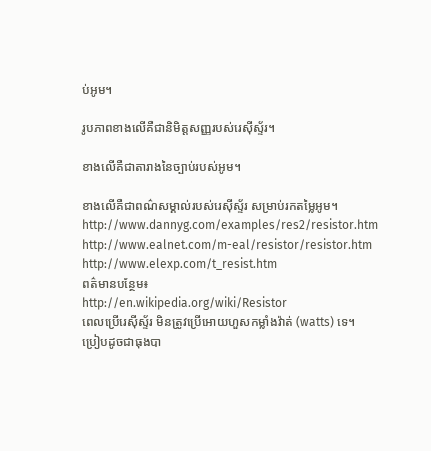ប់អូម។

រូបភាពខាងលើគឺជានិមិត្តសញ្ញរបស់រេស៊ីស្ទ័រ។

ខាងលើគឺជាតារាងនៃច្បាប់របស់អូម។

ខាងលើគឺជាពណ៌សម្គាល់របស់រេស៊ីស្ទ័រ សម្រាប់រកតម្លៃអូម។
http://www.dannyg.com/examples/res2/resistor.htm
http://www.ealnet.com/m-eal/resistor/resistor.htm
http://www.elexp.com/t_resist.htm
ពត៌មានបន្ថែម៖
http://en.wikipedia.org/wiki/Resistor
ពេលប្រើរេស៊ីស្ទ័រ មិនត្រូវប្រើអោយហួសកម្លាំងវ៉ាត់ (watts) ទេ។
ប្រៀបដូចជាធុងបា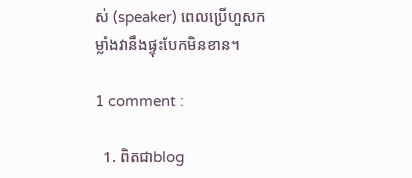ស់ (speaker) ពេលប្រើហួសកម្លាំងវានឹងផ្ទុះបែកមិនខាន។

1 comment :

  1. ពិតជាblog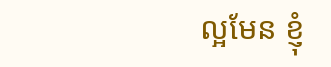ល្អមែន ខ្ញុំ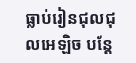ធ្លាប់រៀនជុលជុលអេឡិច បន្តែ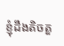ខ្ញុំដឹងតិចតួ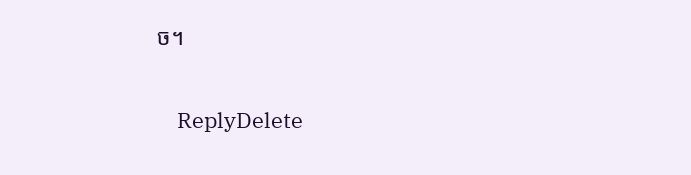ច។

    ReplyDelete